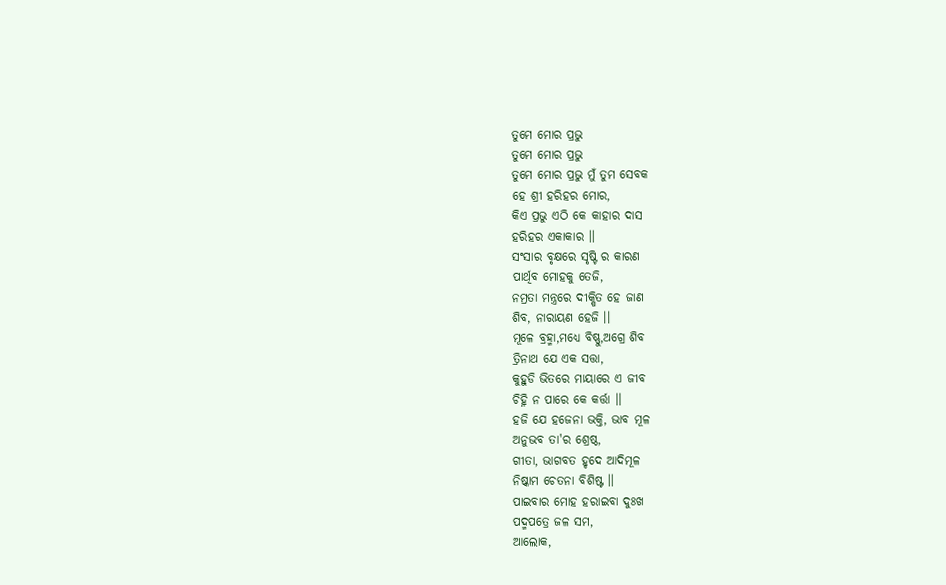ତୁମେ ମୋର ପ୍ରଭୁ
ତୁମେ ମୋର ପ୍ରଭୁ
ତୁମେ ମୋର ପ୍ରଭୁ ମୁଁ ତୁମ ସେବକ
ହେ ଶ୍ରୀ ହରିହର ମୋର,
କିଏ ପ୍ରଭୁ ଏଠି କେ କାହାର ଦାସ
ହରିହର ଏକାକାର ।।
ସଂସାର ବୃକ୍ଷରେ ସୃଷ୍ଟି ର କାରଣ
ପାର୍ଥିବ ମୋହକୁ ତେଜି,
ନମ୍ରତା ମନ୍ତ୍ରରେ ଦୀକ୍ଷିତ ହେ ଜାଣ
ଶିବ, ନାରାୟଣ ହେଜି ।।
ମୂଳେ ବ୍ରହ୍ମା,ମଧ୍ୟେ ବିଷ୍ଣୁ,ଅଗ୍ରେ ଶିବ
ତ୍ରିନାଥ ଯେ ଏକ ସତ୍ତା,
କୁହୁଡି ଭିତରେ ମାୟାରେ ଏ ଜୀବ
ଚିହ୍ନି ନ ପାରେ କେ କର୍ତ୍ତା ।।
ହଜି ଯେ ହଜେନା ଭକ୍ତି, ଭାବ ମୂଳ
ଅନୁଭବ ତା'ର ଶ୍ରେଷ୍ଠ,
ଗୀତା, ଭାଗବତ ହୃଦେ ଆଦିମୂଳ
ନିଷ୍କାମ ଚେତନା ବିଶିଷ୍ଟ ।।
ପାଇବାର ମୋହ ହରାଇବା ଦୁଃଖ
ପଦ୍ମପତ୍ରେ ଜଳ ସମ,
ଆଲୋକ,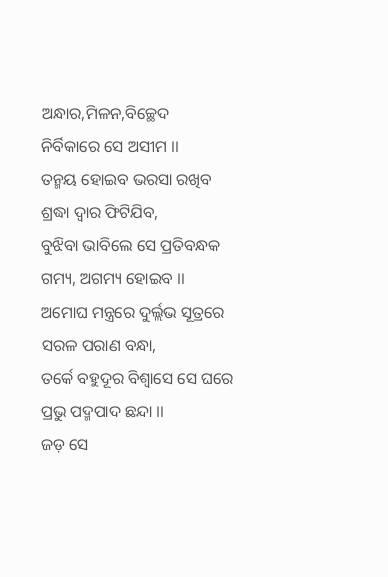ଅନ୍ଧାର,ମିଳନ,ବିଚ୍ଛେଦ
ନିର୍ବିକାରେ ସେ ଅସୀମ ।।
ତନ୍ମୟ ହୋଇବ ଭରସା ରଖିବ
ଶ୍ରଦ୍ଧା ଦ୍ୱାର ଫିଟିଯିବ,
ବୁଝିବା ଭାବିଲେ ସେ ପ୍ରତିବନ୍ଧକ
ଗମ୍ୟ, ଅଗମ୍ୟ ହୋଇବ ।।
ଅମୋଘ ମନ୍ତ୍ରରେ ଦୁର୍ଲ୍ଲଭ ସୂତ୍ରରେ
ସରଳ ପରାଣ ବନ୍ଧା,
ତର୍କେ ବହୁଦୂର ବିଶ୍ୱାସେ ସେ ଘରେ
ପ୍ରଭୁ ପଦ୍ମପାଦ ଛନ୍ଦା ।।
ଜଡ଼ ସେ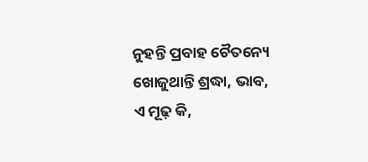ନୁହନ୍ତି ପ୍ରବାହ ଚୈତନ୍ୟେ
ଖୋଜୁଥାନ୍ତି ଶ୍ରଦ୍ଧା, ଭାବ,
ଏ ମୂଢ଼ କି,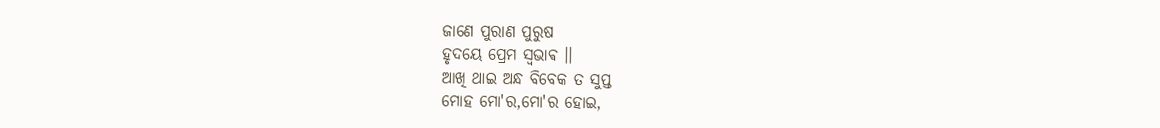ଜାଣେ ପୁରାଣ ପୁରୁଷ
ହୃଦୟେ ପ୍ରେମ ସ୍ଵଭାଵ ।।
ଆଖି ଥାଇ ଅନ୍ଧ ବିବେକ ତ ସୁପ୍ତ
ମୋହ ମୋ'ର,ମୋ'ର ହୋଇ,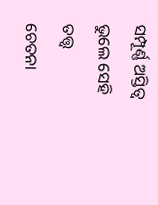ସମ୍ପୂର୍ଣ୍ଣ ଅସ୍ତିତ୍ୱ ଭୁଲେ ସେହି ତତ୍ତ୍ୱ
ଚେତନା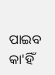ପାଇବ କା'ହିଁ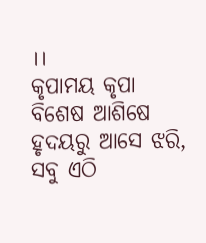।।
କୃପାମୟ କୃପା ବିଶେଷ ଆଶିଷେ
ହୃଦୟରୁ ଆସେ ଝରି,
ସବୁ ଏଠି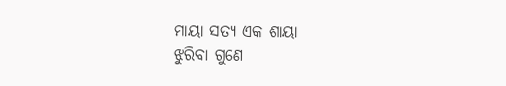ମାୟା ସତ୍ୟ ଏକ ଶାୟା
ଝୁରିବା ଗୁଣେ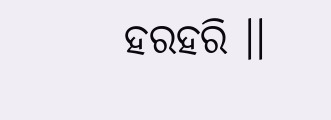ହରହରି ।।